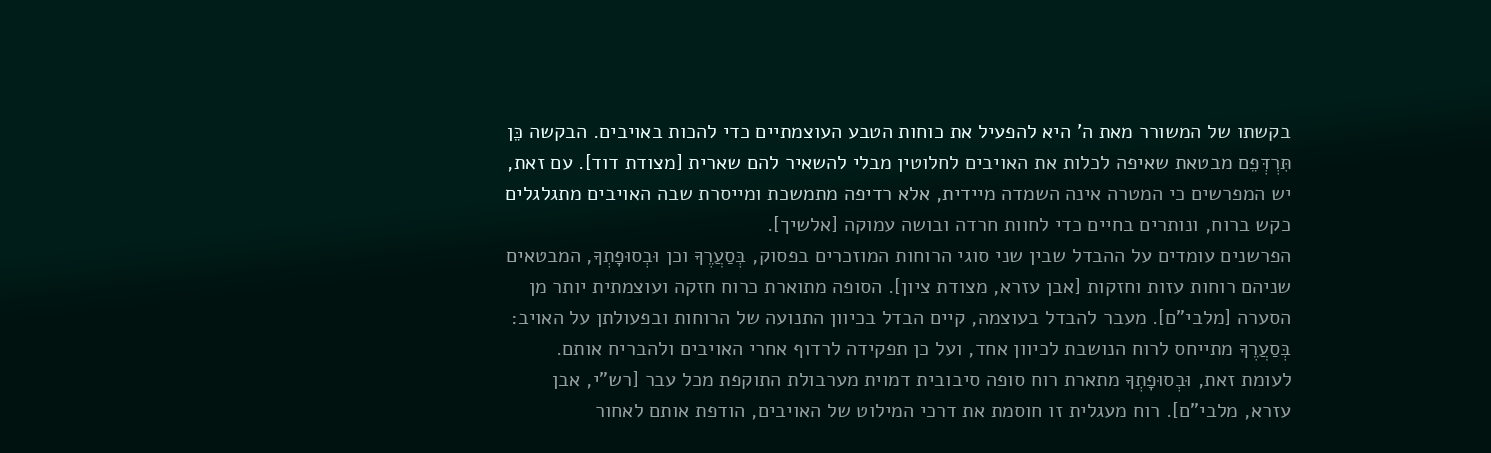בקשתו של המשורר מאת ה' היא להפעיל את כוחות הטבע העוצמתיים כדי להכות באויבים. הבקשה כֵּן תִּרְדְּפֵם מבטאת שאיפה לכלות את האויבים לחלוטין מבלי להשאיר להם שארית [מצודת דוד]. עם זאת, יש המפרשים כי המטרה אינה השמדה מיידית, אלא רדיפה מתמשכת ומייסרת שבה האויבים מתגלגלים כקש ברוח, ונותרים בחיים כדי לחוות חרדה ובושה עמוקה [אלשיך].
הפרשנים עומדים על ההבדל שבין שני סוגי הרוחות המוזכרים בפסוק, בְּסַעֲרֶךָ וכן וּבְסוּפָתְךָ, המבטאים שניהם רוחות עזות וחזקות [אבן עזרא, מצודת ציון]. הסופה מתוארת כרוח חזקה ועוצמתית יותר מן הסערה [מלבי"ם]. מעבר להבדל בעוצמה, קיים הבדל בכיוון התנועה של הרוחות ובפעולתן על האויב: בְּסַעֲרֶךָ מתייחס לרוח הנושבת לכיוון אחד, ועל כן תפקידה לרדוף אחרי האויבים ולהבריח אותם. לעומת זאת, וּבְסוּפָתְךָ מתארת רוח סופה סיבובית דמוית מערבולת התוקפת מכל עבר [רש"י, אבן עזרא, מלבי"ם]. רוח מעגלית זו חוסמת את דרכי המילוט של האויבים, הודפת אותם לאחור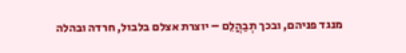מנגד פניהם, ובכך תְבַהֲלֵם – יוצרת אצלם בלבול, חרדה ובהלה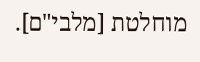מוחלטת [מלבי"ם].